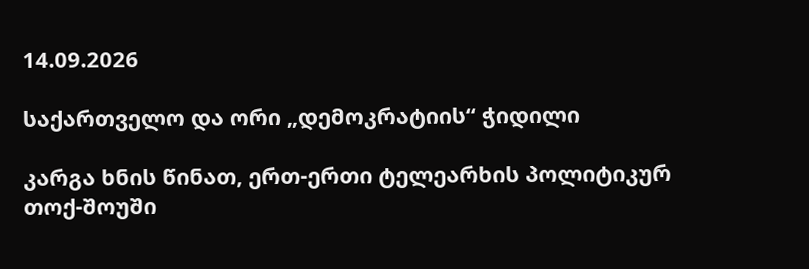14.09.2026

საქართველო და ორი „დემოკრატიის“ ჭიდილი

კარგა ხნის წინათ, ერთ-ერთი ტელეარხის პოლიტიკურ თოქ-შოუში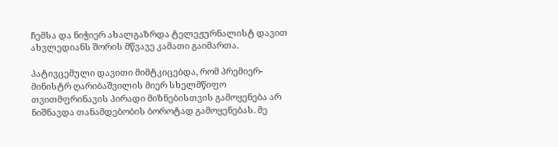ჩემსა და ნიჭიერ ახალგაზრდა ტელეჟურნალისტ დავით ახვლედიანს შორის მწვავე კამათი გაიმართა.

პატივცემული დავითი მიმტკიცებდა, რომ პრემიერ-მინისტრ ღარიბაშვილის მიერ სხელმწიფო თვითმფრინავის პირადი მიზნებისთვის გამოყენება არ ნიშნავდა თანამდებობის ბოროტად გამოყენებას. მე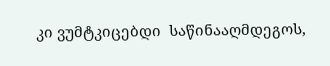კი ვუმტკიცებდი  საწინააღმდეგოს,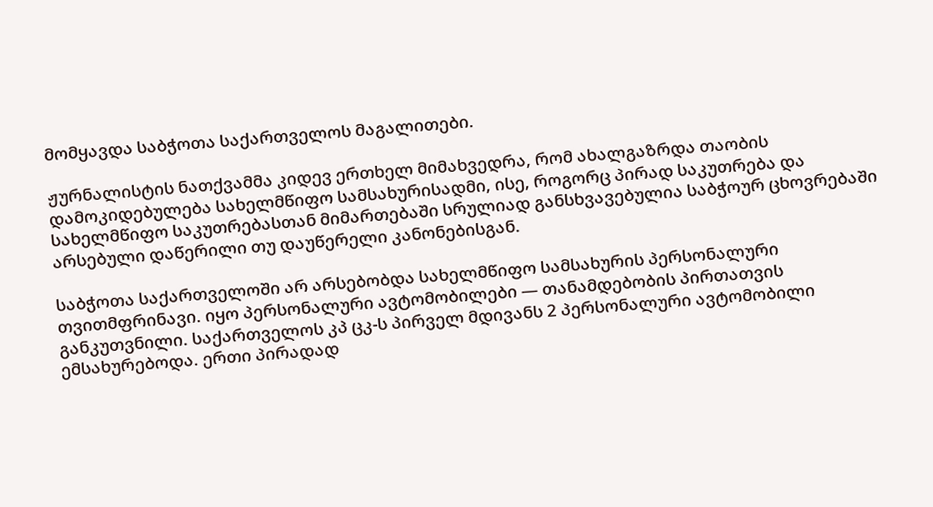მომყავდა საბჭოთა საქართველოს მაგალითები.

ჟურნალისტის ნათქვამმა კიდევ ერთხელ მიმახვედრა, რომ ახალგაზრდა თაობის დამოკიდებულება სახელმწიფო სამსახურისადმი, ისე, როგორც პირად საკუთრება და სახელმწიფო საკუთრებასთან მიმართებაში სრულიად განსხვავებულია საბჭოურ ცხოვრებაში არსებული დაწერილი თუ დაუწერელი კანონებისგან.

საბჭოთა საქართველოში არ არსებობდა სახელმწიფო სამსახურის პერსონალური თვითმფრინავი. იყო პერსონალური ავტომობილები — თანამდებობის პირთათვის განკუთვნილი. საქართველოს კპ ცკ-ს პირველ მდივანს 2 პერსონალური ავტომობილი ემსახურებოდა. ერთი პირადად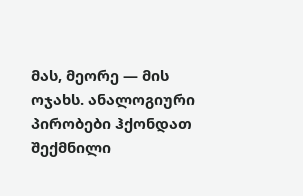მას, მეორე — მის ოჯახს. ანალოგიური პირობები ჰქონდათ შექმნილი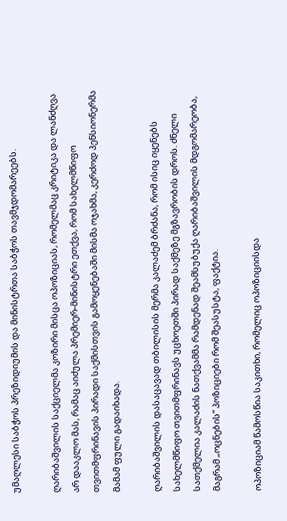უმაღლესი საბჭოს პრეზიდიუმის და მინისტრთა საბჭოს თავმჯდომარეებს.

ღარიბაშვილის საქციელმა კოზირი მისცა ოპოზიციას, რომელმაც კრიტიკა და ლანძღვა არ დააკლო მას, რამაც აიძულა პრემიერ-მინისტრი ეთქვა, რომ სახელმწიფო თვითმფრინავის პირადი საქმისთვის გამოყენებაში მისმა ოჯახმა, კერძოდ პენსიონერმა მამამ ფული გადაიხადა.

ღარიბაშვილის დასაცავად თბილისის მერმა კალაძემ ბრძანა, რომ ისიც იყენებს სახელმწიფო თვითმფრინავს უცხოეთში პირად საქმეზე მგზავრობის დროს. ძნელი სათქმელია კალაძის ნათქვამმა რამდენად შეამსუბუქა ღარიბაშვილის მდგომარეობა, მაგრამ „ოცნების“ პოზიციები რომ შეასუსტა, ფაქტია.

ოპოზიციამ წამოსწია საკითხი, რომელიც ოპოზიციისდა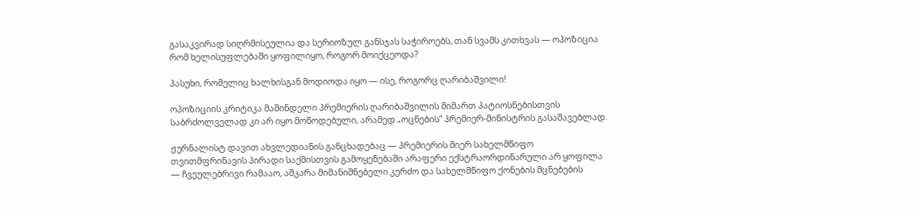გასაკვირად სიღრმისეულია და სერიოზულ განსჯას საჭიროებს, თან სვამს კითხვას — ოპოზიცია რომ ხელისუფლებაში ყოფილიყო, როგორ მოიქცეოდა?

პასუხი, რომელიც ხალხისგან მოდიოდა იყო — ისე, როგორც ღარიბაშვილი!

ოპოზიციის კრიტიკა მაშინდელი პრემიერის ღარიბაშვილის მიმართ პატიოსნებისთვის საბრძოლველად კი არ იყო მოწოდებული, არამედ „ოცნების“ პრემიერ-მინისტრის გასაშავებლად.

ჟურნალისტ დავით ახვლედიანის განცხადებაც — პრემიერის მიერ სახელმწიფო თვითმფრინავის პირადი საქმისთვის გამოყენებაში არაფერი ექსტრაორდინარული არ ყოფილა — ჩვეულებრივი რამააო, აშკარა მიმანიშნებელი კერძო და სახელმწიფო ქონების მცნებების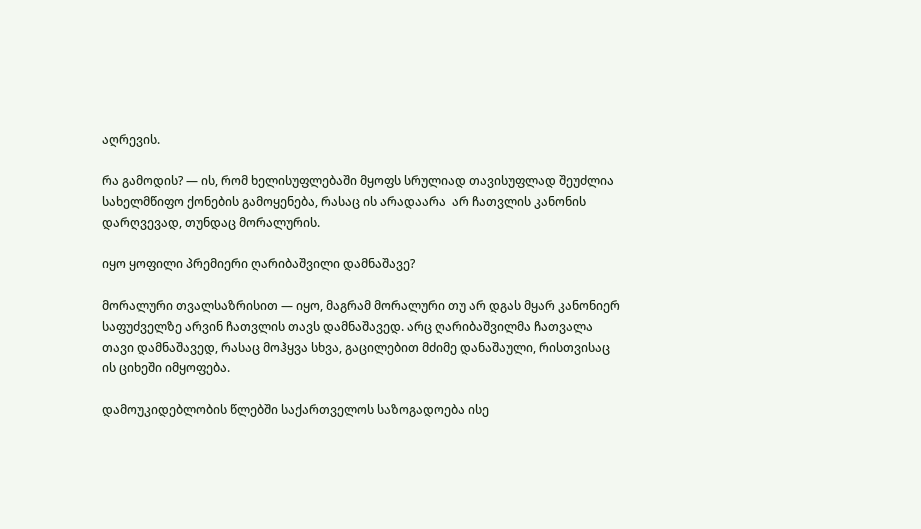აღრევის.

რა გამოდის? — ის, რომ ხელისუფლებაში მყოფს სრულიად თავისუფლად შეუძლია სახელმწიფო ქონების გამოყენება, რასაც ის არადაარა  არ ჩათვლის კანონის დარღვევად, თუნდაც მორალურის.

იყო ყოფილი პრემიერი ღარიბაშვილი დამნაშავე?

მორალური თვალსაზრისით — იყო, მაგრამ მორალური თუ არ დგას მყარ კანონიერ საფუძველზე არვინ ჩათვლის თავს დამნაშავედ. არც ღარიბაშვილმა ჩათვალა თავი დამნაშავედ, რასაც მოჰყვა სხვა, გაცილებით მძიმე დანაშაული, რისთვისაც ის ციხეში იმყოფება.

დამოუკიდებლობის წლებში საქართველოს საზოგადოება ისე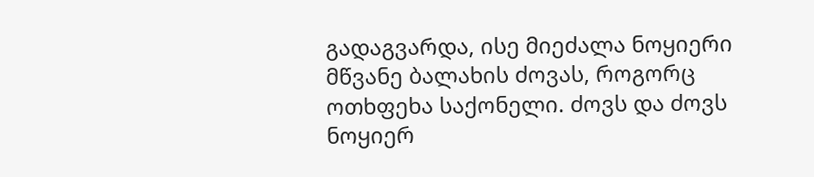გადაგვარდა, ისე მიეძალა ნოყიერი მწვანე ბალახის ძოვას, როგორც ოთხფეხა საქონელი. ძოვს და ძოვს ნოყიერ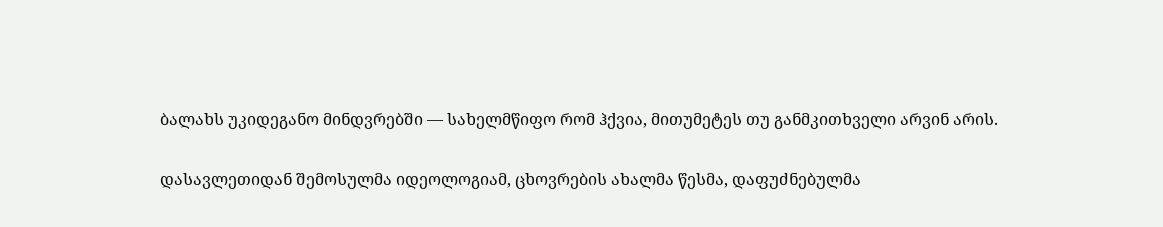ბალახს უკიდეგანო მინდვრებში — სახელმწიფო რომ ჰქვია, მითუმეტეს თუ განმკითხველი არვინ არის.

დასავლეთიდან შემოსულმა იდეოლოგიამ, ცხოვრების ახალმა წესმა, დაფუძნებულმა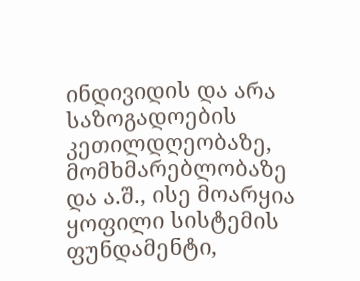ინდივიდის და არა საზოგადოების კეთილდღეობაზე, მომხმარებლობაზე და ა.შ., ისე მოარყია ყოფილი სისტემის ფუნდამენტი,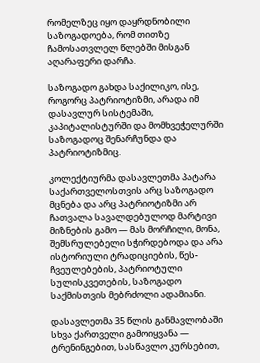რომელზეც იყო დაყრდნობილი საზოგადოება, რომ თითზე ჩამოსათვლელ წლებში მისგან აღარაფერი დარჩა.

საზოგადო გახდა საქილიკო, ისე, როგორც პატრიოტიზმი, არადა იმ დასავლურ სისტემაში, კაპიტალისტურში და მომხვეჭელურში საზოგადოც შენარჩუნდა და პატრიოტიზმიც.

კოლექტიურმა დასავლეთმა პატარა საქართველოსთვის არც საზოგადო მცნება და არც პატრიოტიზმი არ ჩათვალა სავალდებულოდ მარტივი მიზნების გამო — მას მორჩილი, მონა, შემსრულებელი სჭირდებოდა და არა ისტორიული ტრადიციების, წეს-ჩვეულებების, პატრიოტული სულისკვეთების, საზოგადო საქმისთვის მებრძოლი ადამიანი.

დასავლეთმა 35 წლის განმავლობაში სხვა ქართველი გამოიყვანა — ტრენინგებით, სასწავლო კურსებით,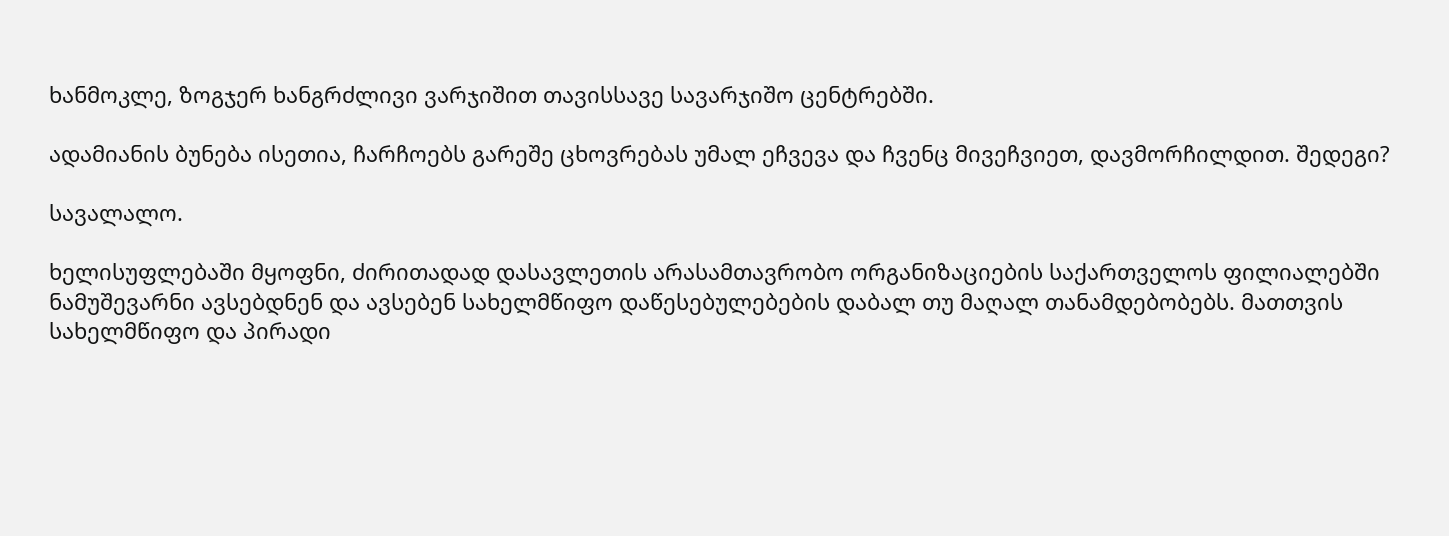ხანმოკლე, ზოგჯერ ხანგრძლივი ვარჯიშით თავისსავე სავარჯიშო ცენტრებში.

ადამიანის ბუნება ისეთია, ჩარჩოებს გარეშე ცხოვრებას უმალ ეჩვევა და ჩვენც მივეჩვიეთ, დავმორჩილდით. შედეგი?

სავალალო.

ხელისუფლებაში მყოფნი, ძირითადად დასავლეთის არასამთავრობო ორგანიზაციების საქართველოს ფილიალებში ნამუშევარნი ავსებდნენ და ავსებენ სახელმწიფო დაწესებულებების დაბალ თუ მაღალ თანამდებობებს. მათთვის სახელმწიფო და პირადი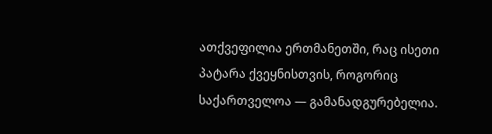ათქვეფილია ერთმანეთში, რაც ისეთი პატარა ქვეყნისთვის, როგორიც საქართველოა — გამანადგურებელია.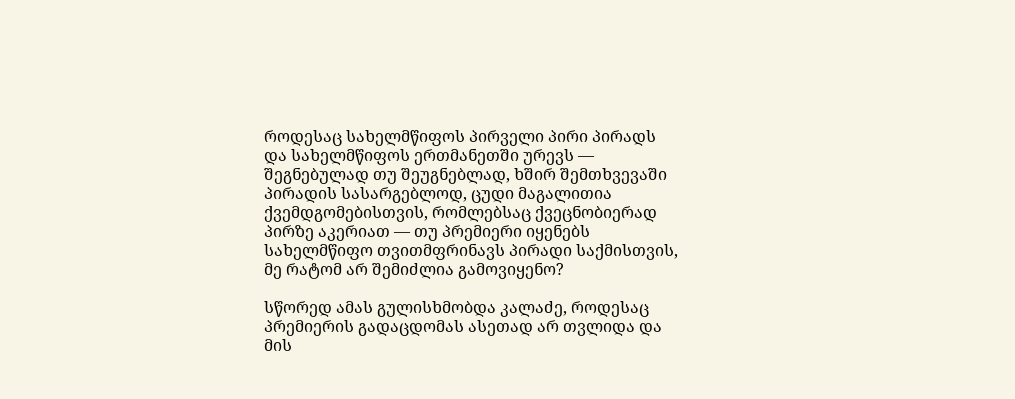როდესაც სახელმწიფოს პირველი პირი პირადს და სახელმწიფოს ერთმანეთში ურევს — შეგნებულად თუ შეუგნებლად, ხშირ შემთხვევაში პირადის სასარგებლოდ, ცუდი მაგალითია ქვემდგომებისთვის, რომლებსაც ქვეცნობიერად პირზე აკერიათ — თუ პრემიერი იყენებს სახელმწიფო თვითმფრინავს პირადი საქმისთვის, მე რატომ არ შემიძლია გამოვიყენო?

სწორედ ამას გულისხმობდა კალაძე, როდესაც პრემიერის გადაცდომას ასეთად არ თვლიდა და მის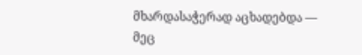მხარდასაჭერად აცხადებდა — მეც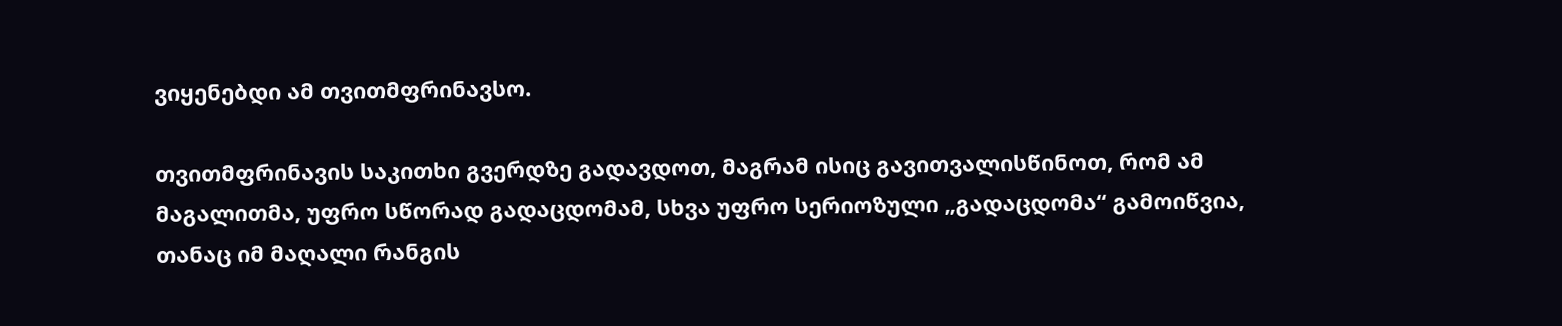ვიყენებდი ამ თვითმფრინავსო.

თვითმფრინავის საკითხი გვერდზე გადავდოთ, მაგრამ ისიც გავითვალისწინოთ, რომ ამ მაგალითმა, უფრო სწორად გადაცდომამ, სხვა უფრო სერიოზული „გადაცდომა“ გამოიწვია, თანაც იმ მაღალი რანგის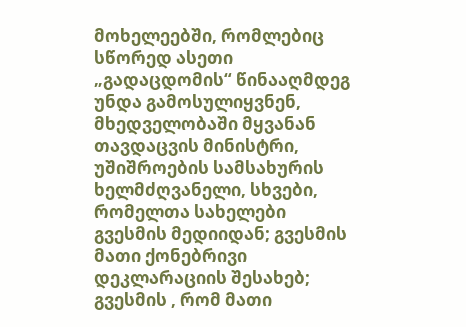მოხელეებში, რომლებიც სწორედ ასეთი „გადაცდომის“ წინააღმდეგ უნდა გამოსულიყვნენ, მხედველობაში მყვანან თავდაცვის მინისტრი, უშიშროების სამსახურის ხელმძღვანელი, სხვები, რომელთა სახელები გვესმის მედიიდან; გვესმის მათი ქონებრივი დეკლარაციის შესახებ; გვესმის , რომ მათი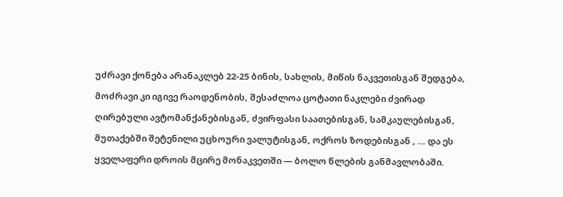უძრავი ქონება არანაკლებ 22-25 ბინის, სახლის, მიწის ნაკვეთისგან შედგება, მოძრავი კი იგივე რაოდენობის, შესაძლოა ცოტათი ნაკლები ძვირად ღირებული ავტომანქანებისგან, ძვირფასი საათებისგან, სამკაულებისგან, მუთაქებში შეტენილი უცხოური ვალუტისგან, ოქროს ზოდებისგან , … და ეს ყველაფერი დროის მცირე მონაკვეთში — ბოლო წლების განმავლობაში.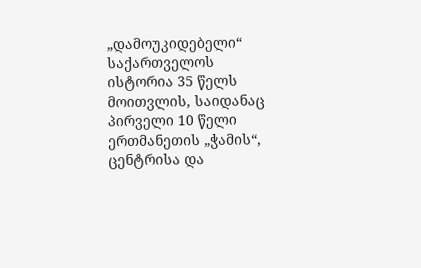„დამოუკიდებელი“ საქართველოს ისტორია 35 წელს მოითვლის, საიდანაც პირველი 10 წელი ერთმანეთის „ჭამის“, ცენტრისა და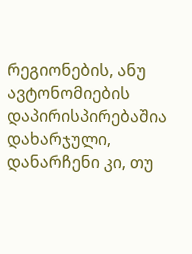რეგიონების, ანუ ავტონომიების დაპირისპირებაშია დახარჯული, დანარჩენი კი, თუ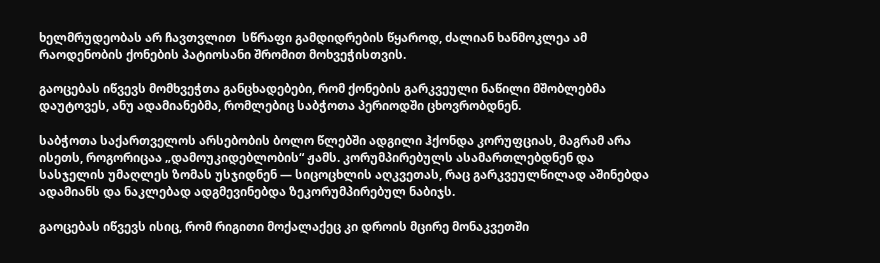ხელმრუდეობას არ ჩავთვლით  სწრაფი გამდიდრების წყაროდ, ძალიან ხანმოკლეა ამ რაოდენობის ქონების პატიოსანი შრომით მოხვეჭისთვის.

გაოცებას იწვევს მომხვეჭთა განცხადებები, რომ ქონების გარკვეული ნაწილი მშობლებმა დაუტოვეს, ანუ ადამიანებმა, რომლებიც საბჭოთა პერიოდში ცხოვრობდნენ.

საბჭოთა საქართველოს არსებობის ბოლო წლებში ადგილი ჰქონდა კორუფციას, მაგრამ არა ისეთს, როგორიცაა „დამოუკიდებლობის“ ჟამს. კორუმპირებულს ასამართლებდნენ და სასჯელის უმაღლეს ზომას უსჯიდნენ — სიცოცხლის აღკვეთას, რაც გარკვეულწილად აშინებდა ადამიანს და ნაკლებად ადგმევინებდა ზეკორუმპირებულ ნაბიჯს.

გაოცებას იწვევს ისიც, რომ რიგითი მოქალაქეც კი დროის მცირე მონაკვეთში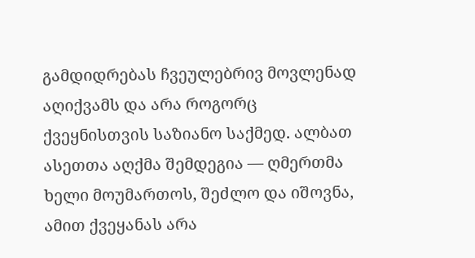გამდიდრებას ჩვეულებრივ მოვლენად აღიქვამს და არა როგორც ქვეყნისთვის საზიანო საქმედ. ალბათ ასეთთა აღქმა შემდეგია — ღმერთმა ხელი მოუმართოს, შეძლო და იშოვნა, ამით ქვეყანას არა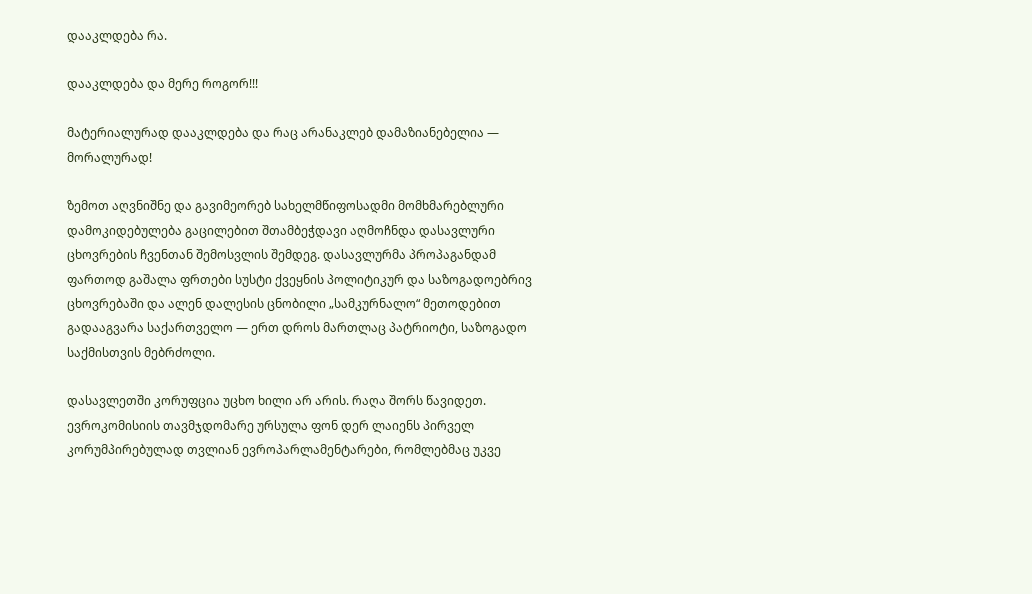დააკლდება რა.

დააკლდება და მერე როგორ!!!

მატერიალურად დააკლდება და რაც არანაკლებ დამაზიანებელია — მორალურად!

ზემოთ აღვნიშნე და გავიმეორებ სახელმწიფოსადმი მომხმარებლური დამოკიდებულება გაცილებით შთამბეჭდავი აღმოჩნდა დასავლური ცხოვრების ჩვენთან შემოსვლის შემდეგ. დასავლურმა პროპაგანდამ ფართოდ გაშალა ფრთები სუსტი ქვეყნის პოლიტიკურ და საზოგადოებრივ ცხოვრებაში და ალენ დალესის ცნობილი „სამკურნალო“ მეთოდებით გადააგვარა საქართველო — ერთ დროს მართლაც პატრიოტი, საზოგადო საქმისთვის მებრძოლი.

დასავლეთში კორუფცია უცხო ხილი არ არის. რაღა შორს წავიდეთ. ევროკომისიის თავმჯდომარე ურსულა ფონ დერ ლაიენს პირველ კორუმპირებულად თვლიან ევროპარლამენტარები, რომლებმაც უკვე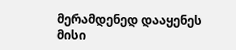მერამდენედ დააყენეს მისი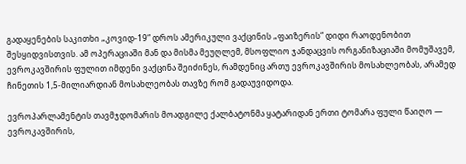გადაყენების საკითხი „კოვიდ-19“ დროს ამერიკული ვაქცინის „ფაიზერის“ დიდი რაოდენობით შესყიდვისთვის. ამ ოპერაციაში მან და მისმა მეუღლემ, მსოფლიო ჯანდაცვის ორგანიზაციაში მომუშავემ, ევროკავშირის ფულით იმდენი ვაქცინა შეიძინეს, რამდენიც ართუ ევროკავშირის მოსახლეობას, არამედ ჩინეთის 1,5-მილიარდიან მოსახლეობას თავზე რომ გადაუვიდოდა.

ევროპარლამენტის თავმჯდომარის მოადგილე ქალბატონმა ყატარიდან ერთი ტომარა ფული წაიღო — ევროკავშირის,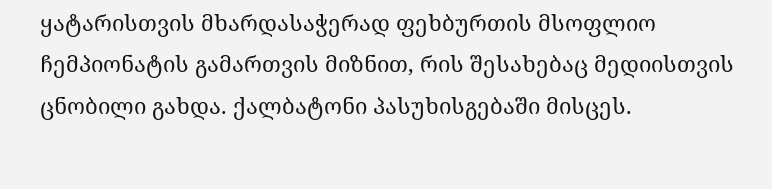ყატარისთვის მხარდასაჭერად ფეხბურთის მსოფლიო ჩემპიონატის გამართვის მიზნით, რის შესახებაც მედიისთვის ცნობილი გახდა. ქალბატონი პასუხისგებაში მისცეს.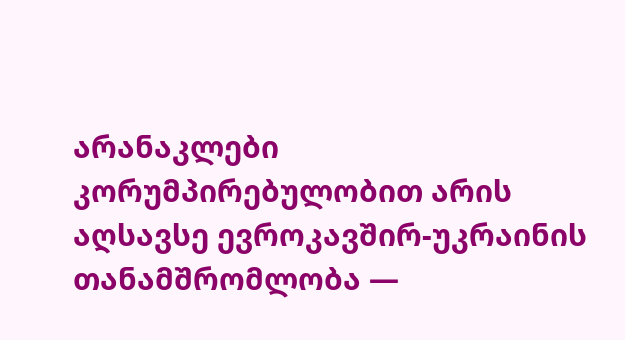არანაკლები კორუმპირებულობით არის აღსავსე ევროკავშირ-უკრაინის თანამშრომლობა —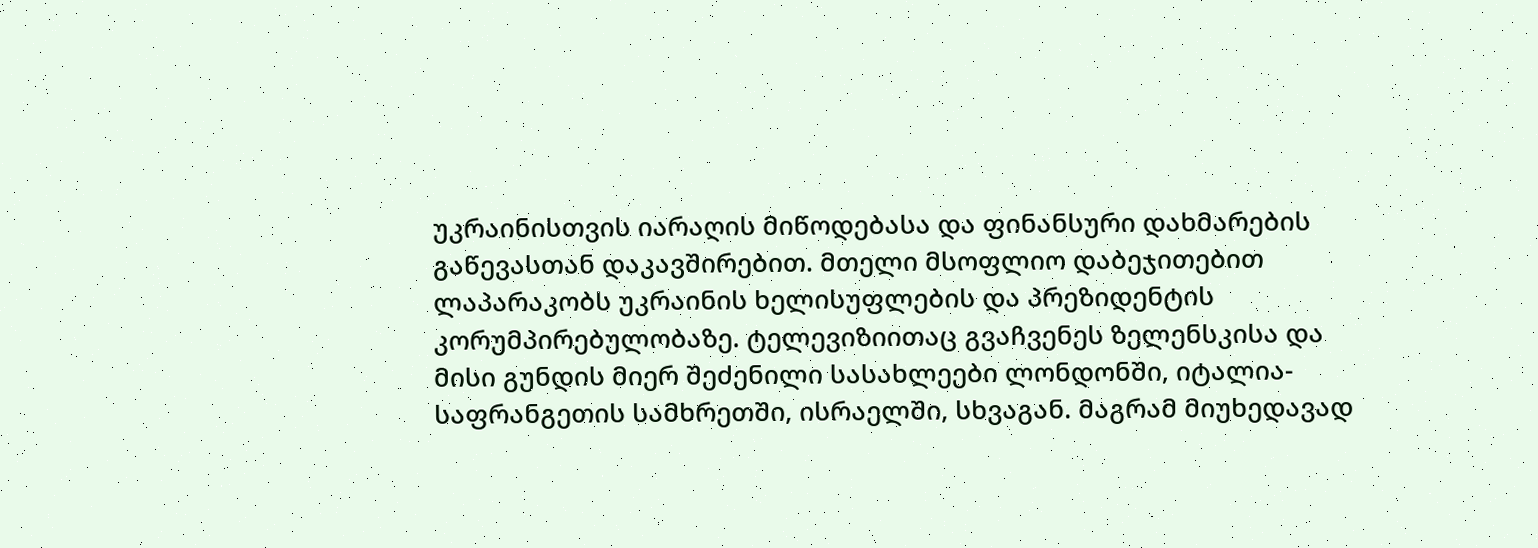უკრაინისთვის იარაღის მიწოდებასა და ფინანსური დახმარების გაწევასთან დაკავშირებით. მთელი მსოფლიო დაბეჯითებით ლაპარაკობს უკრაინის ხელისუფლების და პრეზიდენტის კორუმპირებულობაზე. ტელევიზიითაც გვაჩვენეს ზელენსკისა და მისი გუნდის მიერ შეძენილი სასახლეები ლონდონში, იტალია-საფრანგეთის სამხრეთში, ისრაელში, სხვაგან. მაგრამ მიუხედავად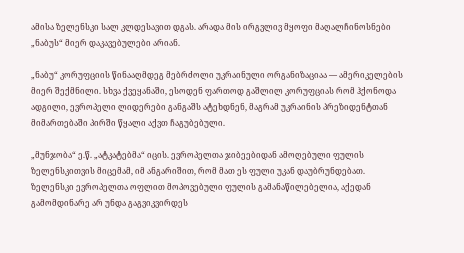ამისა ზელენსკი სალ კლდესავით დგას. არადა მის ირგვლივ მყოფი მაღალჩინოსნები „ნაბუს“ მიერ დაკავებულები არიან.

„ნაბუ“ კორუფციის წინააღმდეგ მებრძოლი უკრაინული ორგანიზაციაა — ამერიკელების მიერ შექმნილი. სხვა ქვეყანაში, ესოდენ ფართოდ გაშლილ კორუფციას რომ ჰქონოდა ადგილი, ევროპელი ლიდერები განგაშს ატეხდნენ, მაგრამ უკრაინის პრეზიდენტთან მიმართებაში პირში წყალი აქვთ ჩაგუბებული.

„მუნჯობა“ ე.წ. „ატკატებმა“ იცის. ევროპელთა ჯიბეებიდან ამოღებული ფულის ზელენსკითვის მიცემამ, იმ ანგარიშით, რომ მათ ეს ფული უკან დაუბრუნდებათ. ზელენსკი ევროპელთა ოფლით მოპოვებული ფულის გამანაწილებელია, აქედან გამომდინარე არ უნდა გაგვიკვირდეს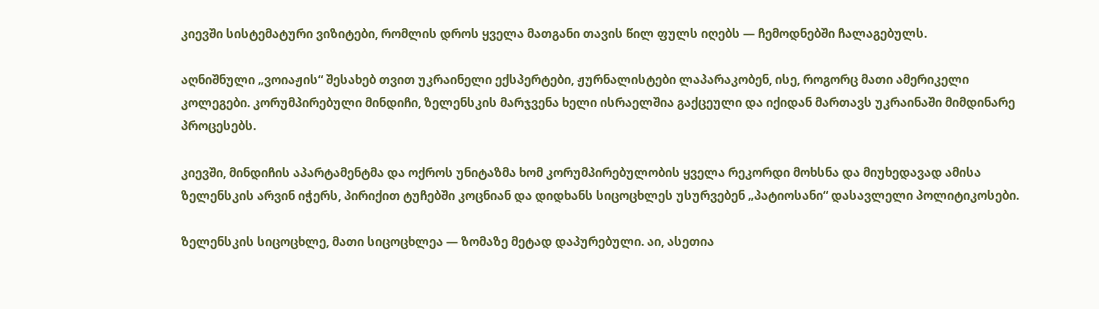კიევში სისტემატური ვიზიტები, რომლის დროს ყველა მათგანი თავის წილ ფულს იღებს — ჩემოდნებში ჩალაგებულს.

აღნიშნული „ვოიაჟის“ შესახებ თვით უკრაინელი ექსპერტები, ჟურნალისტები ლაპარაკობენ, ისე, როგორც მათი ამერიკელი კოლეგები. კორუმპირებული მინდიჩი, ზელენსკის მარჯვენა ხელი ისრაელშია გაქცეული და იქიდან მართავს უკრაინაში მიმდინარე პროცესებს.

კიევში, მინდიჩის აპარტამენტმა და ოქროს უნიტაზმა ხომ კორუმპირებულობის ყველა რეკორდი მოხსნა და მიუხედავად ამისა ზელენსკის არვინ იჭერს, პირიქით ტუჩებში კოცნიან და დიდხანს სიცოცხლეს უსურვებენ „პატიოსანი“ დასავლელი პოლიტიკოსები.

ზელენსკის სიცოცხლე, მათი სიცოცხლეა — ზომაზე მეტად დაპურებული. აი, ასეთია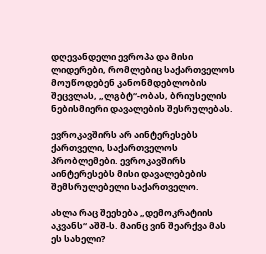დღევანდელი ევროპა და მისი ლიდერები, რომლებიც საქართველოს მოუწოდებენ კანონმდებლობის შეცვლას, „ლგბტ“-ობას, ბრიუსელის ნებისმიერი დავალების შესრულებას.

ევროკავშირს არ აინტერესებს ქართველი, საქართველოს პრობლემები. ევროკავშირს აინტერესებს მისი დავალებების შემსრულებელი საქართველო.

ახლა რაც შეეხება „დემოკრატიის აკვანს“ აშშ-ს. მაინც ვინ შეარქვა მას ეს სახელი?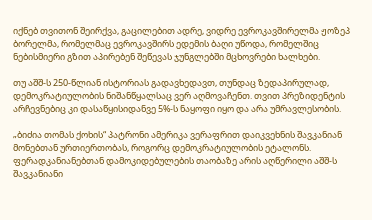იქნებ თვითონ შეირქვა, გაცილებით ადრე, ვიდრე ევროკავშირელმა ჟოზეპ ბორელმა, რომელმაც ევროკავშირს ედემის ბაღი უწოდა, რომელშიც ნებისმიერი გზით აპირებენ შეწევას ჯუნგლებში მცხოვრები ხალხები.

თუ აშშ-ს 250-წლიან ისტორიას გადავხედავთ, თუნდაც ზედაპირულად, დემოკრატიულობის ნიშანწყალსაც ვერ აღმოვაჩენთ. თვით პრეზიდენტის არჩევნებიც კი დასაწყისიდანვე 5%-ს ნაყოფი იყო და არა უმრავლესობის.

„ბიძია თომას ქოხის“ პატრონი ამერიკა ვერაფრით დაიკვეხნის შავკანიან მონებთან ურთიერთობას, როგორც დემოკრატიულობის ეტალონს. ფერადკანიანებთან დამოკიდებულების თაობაზე არის აღწერილი აშშ-ს შავკანიანი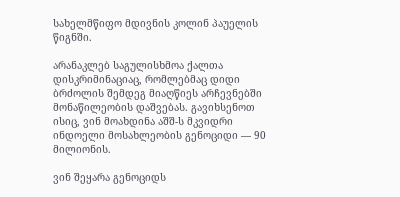სახელმწიფო მდივნის კოლინ პაუელის წიგნში.

არანაკლებ საგულისხმოა ქალთა დისკრიმინაციაც, რომლებმაც დიდი ბრძოლის შემდეგ მიაღწიეს არჩევნებში მონაწილეობის დაშვებას. გავიხსენოთ ისიც, ვინ მოახდინა აშშ-ს მკვიდრი ინდოელი მოსახლეობის გენოციდი — 90 მილიონის.

ვინ შეყარა გენოციდს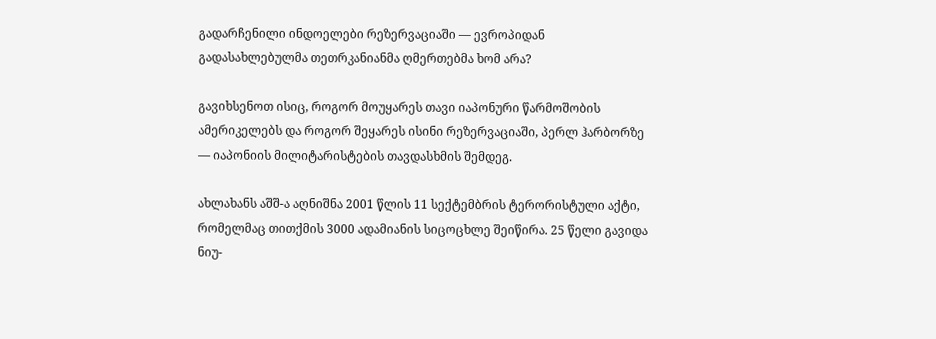გადარჩენილი ინდოელები რეზერვაციაში — ევროპიდან გადასახლებულმა თეთრკანიანმა ღმერთებმა ხომ არა?

გავიხსენოთ ისიც, როგორ მოუყარეს თავი იაპონური წარმოშობის ამერიკელებს და როგორ შეყარეს ისინი რეზერვაციაში, პერლ ჰარბორზე — იაპონიის მილიტარისტების თავდასხმის შემდეგ.

ახლახანს აშშ-ა აღნიშნა 2001 წლის 11 სექტემბრის ტერორისტული აქტი, რომელმაც თითქმის 3000 ადამიანის სიცოცხლე შეიწირა. 25 წელი გავიდა ნიუ-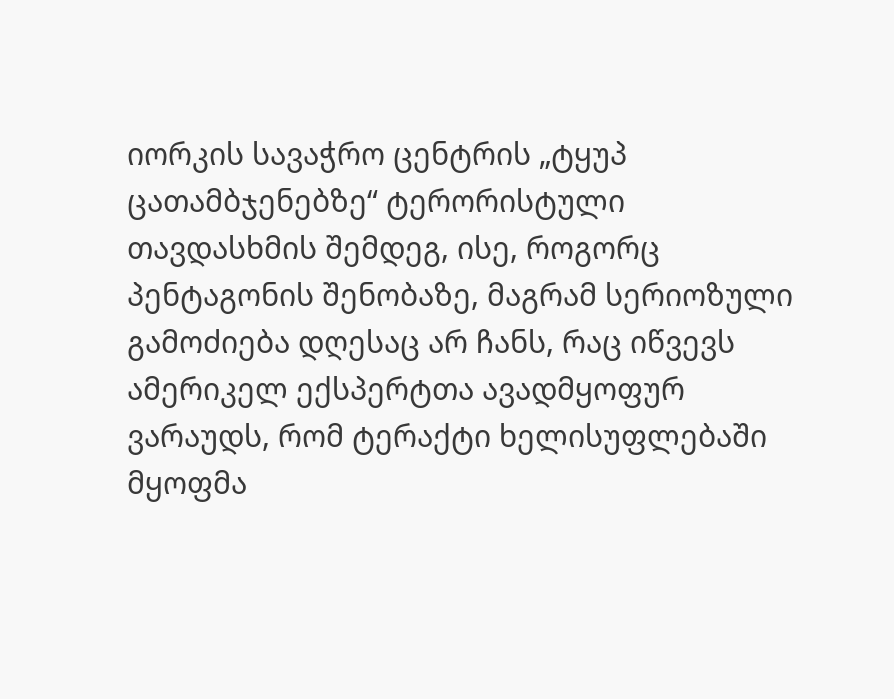იორკის სავაჭრო ცენტრის „ტყუპ ცათამბჯენებზე“ ტერორისტული თავდასხმის შემდეგ, ისე, როგორც პენტაგონის შენობაზე, მაგრამ სერიოზული გამოძიება დღესაც არ ჩანს, რაც იწვევს ამერიკელ ექსპერტთა ავადმყოფურ ვარაუდს, რომ ტერაქტი ხელისუფლებაში მყოფმა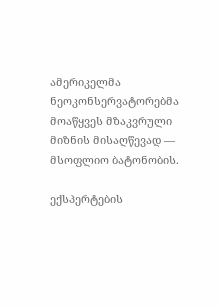ამერიკელმა ნეოკონსერვატორებმა მოაწყვეს მზაკვრული მიზნის მისაღწევად — მსოფლიო ბატონობის.

ექსპერტების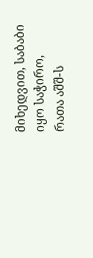მიხედვით, საბაბი იყო საჭირო, რათა აშშ-ს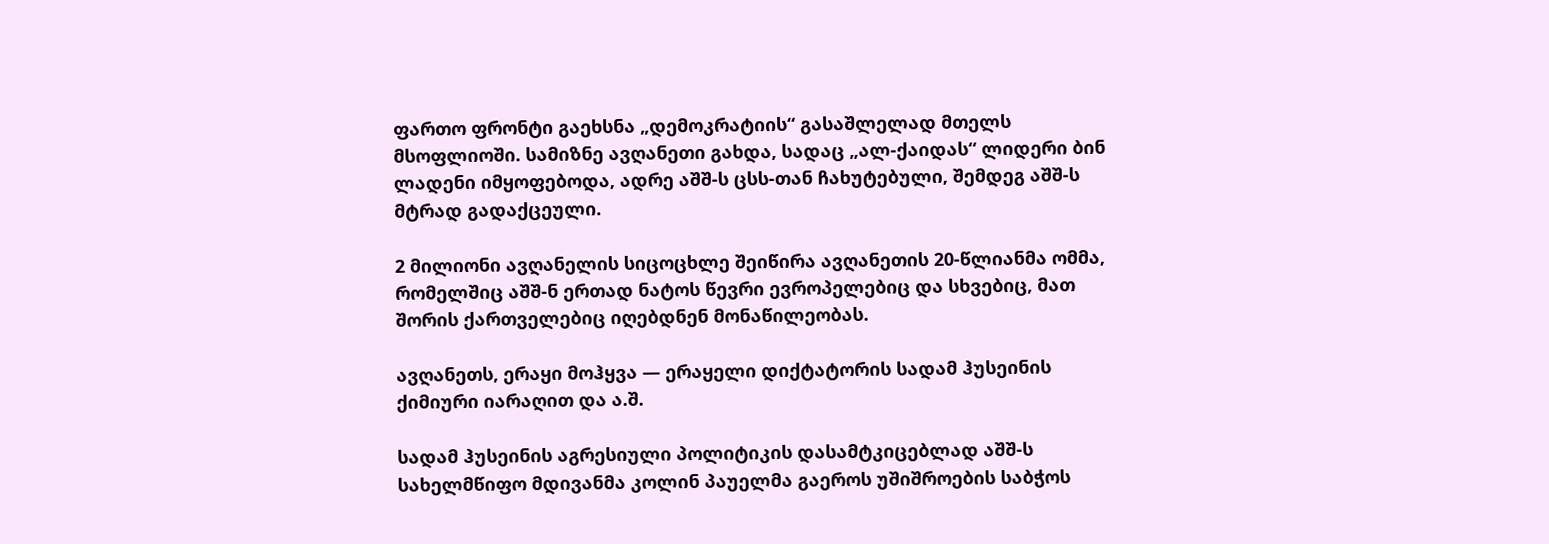ფართო ფრონტი გაეხსნა „დემოკრატიის“ გასაშლელად მთელს მსოფლიოში. სამიზნე ავღანეთი გახდა, სადაც „ალ-ქაიდას“ ლიდერი ბინ ლადენი იმყოფებოდა, ადრე აშშ-ს ცსს-თან ჩახუტებული, შემდეგ აშშ-ს მტრად გადაქცეული.

2 მილიონი ავღანელის სიცოცხლე შეიწირა ავღანეთის 20-წლიანმა ომმა, რომელშიც აშშ-ნ ერთად ნატოს წევრი ევროპელებიც და სხვებიც, მათ შორის ქართველებიც იღებდნენ მონაწილეობას.

ავღანეთს, ერაყი მოჰყვა — ერაყელი დიქტატორის სადამ ჰუსეინის ქიმიური იარაღით და ა.შ.

სადამ ჰუსეინის აგრესიული პოლიტიკის დასამტკიცებლად აშშ-ს სახელმწიფო მდივანმა კოლინ პაუელმა გაეროს უშიშროების საბჭოს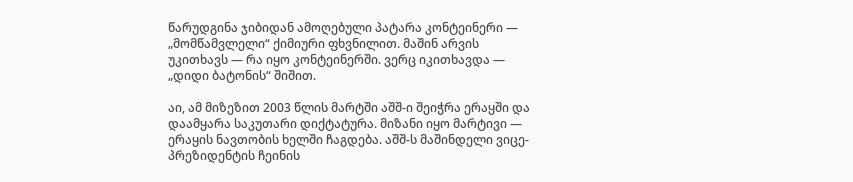წარუდგინა ჯიბიდან ამოღებული პატარა კონტეინერი — „მომწამვლელი“ ქიმიური ფხვნილით. მაშინ არვის უკითხავს — რა იყო კონტეინერში. ვერც იკითხავდა — „დიდი ბატონის“ შიშით.

აი, ამ მიზეზით 2003 წლის მარტში აშშ-ი შეიჭრა ერაყში და დაამყარა საკუთარი დიქტატურა. მიზანი იყო მარტივი — ერაყის ნავთობის ხელში ჩაგდება. აშშ-ს მაშინდელი ვიცე-პრეზიდენტის ჩეინის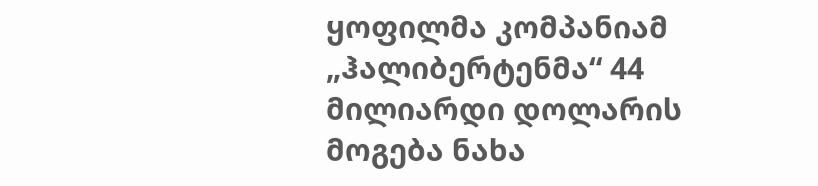ყოფილმა კომპანიამ „ჰალიბერტენმა“ 44 მილიარდი დოლარის მოგება ნახა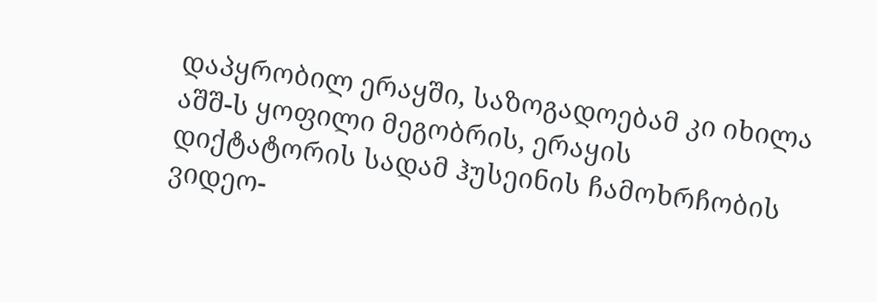დაპყრობილ ერაყში, საზოგადოებამ კი იხილა აშშ-ს ყოფილი მეგობრის, ერაყის დიქტატორის სადამ ჰუსეინის ჩამოხრჩობის ვიდეო-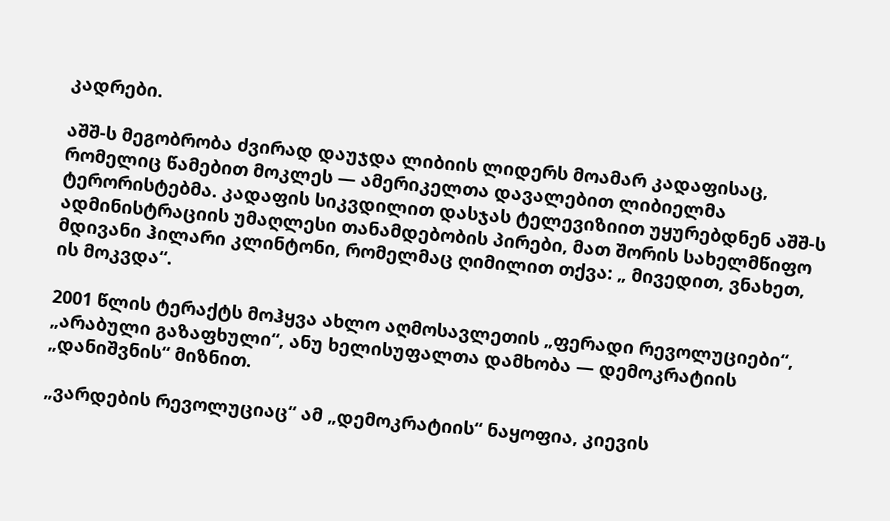კადრები.

აშშ-ს მეგობრობა ძვირად დაუჯდა ლიბიის ლიდერს მოამარ კადაფისაც, რომელიც წამებით მოკლეს — ამერიკელთა დავალებით ლიბიელმა ტერორისტებმა. კადაფის სიკვდილით დასჯას ტელევიზიით უყურებდნენ აშშ-ს ადმინისტრაციის უმაღლესი თანამდებობის პირები, მათ შორის სახელმწიფო მდივანი ჰილარი კლინტონი, რომელმაც ღიმილით თქვა: „ მივედით, ვნახეთ, ის მოკვდა“.

2001 წლის ტერაქტს მოჰყვა ახლო აღმოსავლეთის „ფერადი რევოლუციები“, „არაბული გაზაფხული“, ანუ ხელისუფალთა დამხობა — დემოკრატიის „დანიშვნის“ მიზნით.

„ვარდების რევოლუციაც“ ამ „დემოკრატიის“ ნაყოფია, კიევის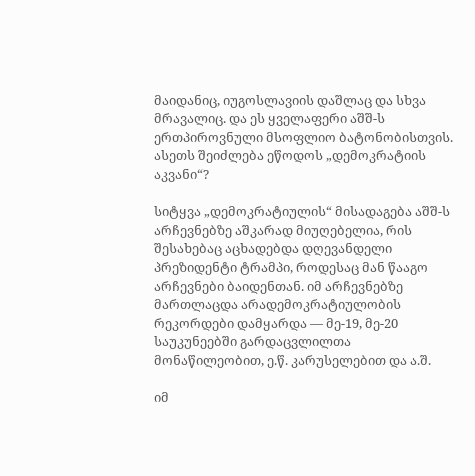მაიდანიც, იუგოსლავიის დაშლაც და სხვა მრავალიც. და ეს ყველაფერი აშშ-ს ერთპიროვნული მსოფლიო ბატონობისთვის. ასეთს შეიძლება ეწოდოს „დემოკრატიის აკვანი“?

სიტყვა „დემოკრატიულის“ მისადაგება აშშ-ს არჩევნებზე აშკარად მიუღებელია, რის შესახებაც აცხადებდა დღევანდელი პრეზიდენტი ტრამპი, როდესაც მან წააგო არჩევნები ბაიდენთან. იმ არჩევნებზე მართლაცდა არადემოკრატიულობის რეკორდები დამყარდა — მე-19, მე-20 საუკუნეებში გარდაცვლილთა მონაწილეობით, ე.წ. კარუსელებით და ა.შ.

იმ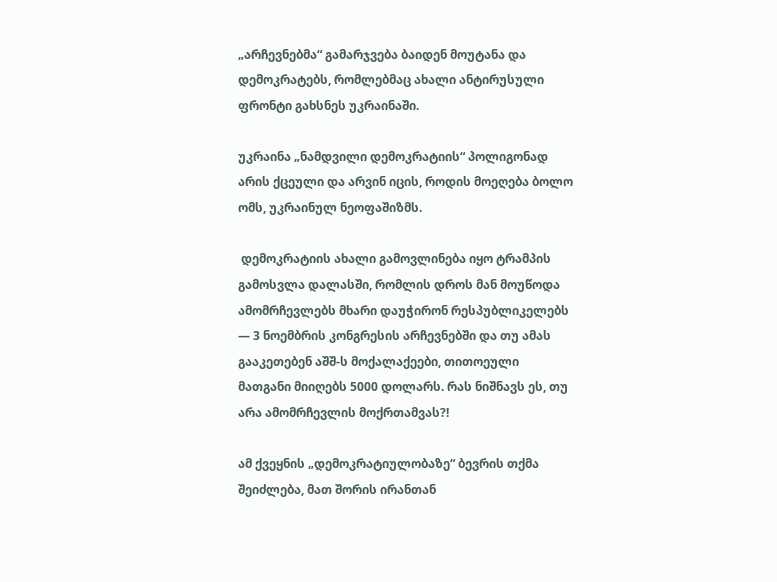„არჩევნებმა“ გამარჯვება ბაიდენ მოუტანა და დემოკრატებს, რომლებმაც ახალი ანტირუსული ფრონტი გახსნეს უკრაინაში.

უკრაინა „ნამდვილი დემოკრატიის“ პოლიგონად არის ქცეული და არვინ იცის, როდის მოეღება ბოლო ომს, უკრაინულ ნეოფაშიზმს.

 დემოკრატიის ახალი გამოვლინება იყო ტრამპის გამოსვლა დალასში, რომლის დროს მან მოუწოდა ამომრჩევლებს მხარი დაუჭირონ რესპუბლიკელებს — 3 ნოემბრის კონგრესის არჩევნებში და თუ ამას გააკეთებენ აშშ-ს მოქალაქეები, თითოეული მათგანი მიიღებს 5000 დოლარს. რას ნიშნავს ეს, თუ არა ამომრჩევლის მოქრთამვას?!

ამ ქვეყნის „დემოკრატიულობაზე“ ბევრის თქმა შეიძლება, მათ შორის ირანთან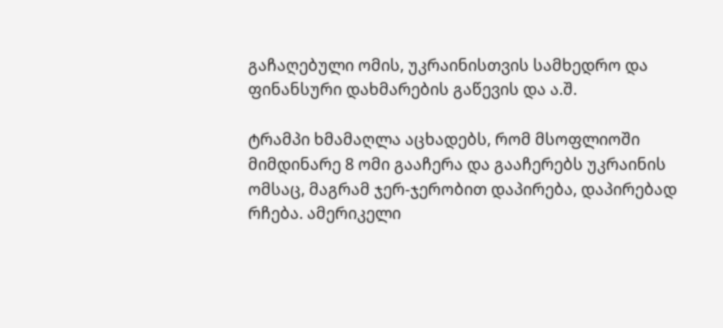გაჩაღებული ომის, უკრაინისთვის სამხედრო და ფინანსური დახმარების გაწევის და ა.შ.

ტრამპი ხმამაღლა აცხადებს, რომ მსოფლიოში მიმდინარე 8 ომი გააჩერა და გააჩერებს უკრაინის ომსაც, მაგრამ ჯერ-ჯერობით დაპირება, დაპირებად რჩება. ამერიკელი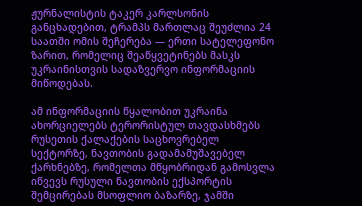ჟურნალისტის ტაკერ კარლსონის განცხადებით, ტრამპს მართლაც შეუძლია 24 საათში ომის შეჩერება — ერთი სატელეფონო ზარით, რომელიც შეაწყვეტინებს მასკს უკრაინისთვის სადაზვერვო ინფორმაციის მიწოდებას.

ამ ინფორმაციის წყალობით უკრაინა ახორციელებს ტერორისტულ თავდასხმებს რუსეთის ქალაქების საცხოვრებელ სექტორზე, ნავთობის გადამამუშავებელ ქარხნებზე, რომელთა მწყობრიდან გამოსვლა იწვევს რუსული ნავთობის ექსპორტის შემცირებას მსოფლიო ბაზარზე, ჯამში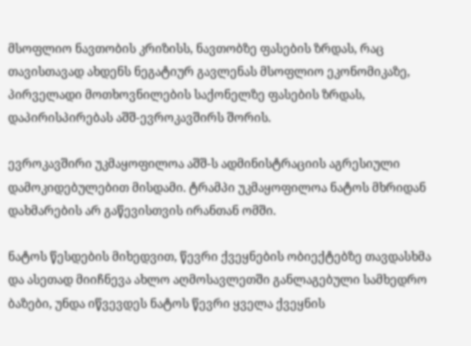მსოფლიო ნავთობის კრიზისს, ნავთობზე ფასების ზრდას, რაც თავისთავად ახდენს ნეგატიურ გავლენას მსოფლიო ეკონომიკაზე, პირველადი მოთხოვნილების საქონელზე ფასების ზრდას, დაპირისპირებას აშშ-ევროკავშირს შორის.

ევროკავშირი უკმაყოფილოა აშშ-ს ადმინისტრაციის აგრესიული დამოკიდებულებით მისდამი. ტრამპი უკმაყოფილოა ნატოს მხრიდან დახმარების არ გაწევისთვის ირანთან ომში.

ნატოს წესდების მიხედვით, წევრი ქვეყნების ობიექტებზე თავდასხმა და ასეთად მიიჩნევა ახლო აღმოსავლეთში განლაგებული სამხედრო ბაზები, უნდა იწვევდეს ნატოს წევრი ყველა ქვეყნის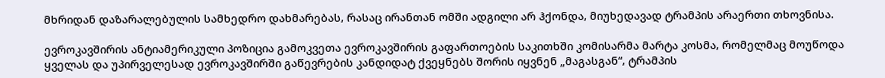მხრიდან დაზარალებულის სამხედრო დახმარებას, რასაც ირანთან ომში ადგილი არ ჰქონდა, მიუხედავად ტრამპის არაერთი თხოვნისა.

ევროკავშირის ანტიამერიკული პოზიცია გამოკვეთა ევროკავშირის გაფართოების საკითხში კომისარმა მარტა კოსმა, რომელმაც მოუწოდა ყველას და უპირველესად ევროკავშირში გაწევრების კანდიდატ ქვეყნებს შორის იყვნენ „მაგასგან“, ტრამპის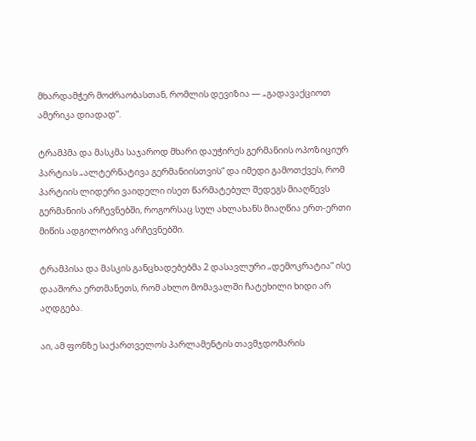მხარდამჭერ მოძრაობასთან, რომლის დევიზია — „გადავაქციოთ ამერიკა დიადად“.

ტრამპმა და მასკმა საჯაროდ მხარი დაუჭირეს გერმანიის ოპოზიციურ პარტიას „ალტერნატივა გერმანიისთვის“ და იმედი გამოთქვეს, რომ პარტიის ლიდერი ვაიდელი ისეთ წარმატებულ შედეგს მიაღწევს გერმანიის არჩევნებში, როგორსაც სულ ახლახანს მიაღწია ერთ-ერთი მიწის ადგილობრივ არჩევნებში.

ტრამპისა და მასკის განცხადებებმა 2 დასავლური „დემოკრატია“ ისე დააშორა ერთმანეთს, რომ ახლო მომავალში ჩატეხილი ხიდი არ აღდგება.

აი, ამ ფონზე საქართველოს პარლამენტის თავმჯდომარის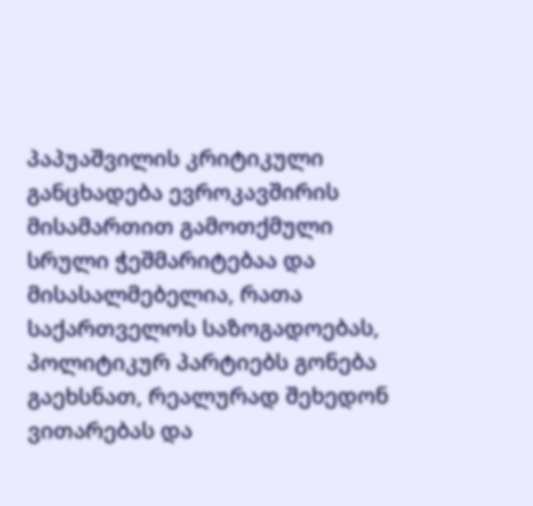პაპუაშვილის კრიტიკული განცხადება ევროკავშირის მისამართით გამოთქმული სრული ჭეშმარიტებაა და მისასალმებელია, რათა საქართველოს საზოგადოებას, პოლიტიკურ პარტიებს გონება გაეხსნათ, რეალურად შეხედონ ვითარებას და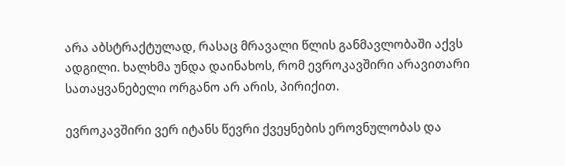არა აბსტრაქტულად, რასაც მრავალი წლის განმავლობაში აქვს ადგილი. ხალხმა უნდა დაინახოს, რომ ევროკავშირი არავითარი სათაყვანებელი ორგანო არ არის, პირიქით.

ევროკავშირი ვერ იტანს წევრი ქვეყნების ეროვნულობას და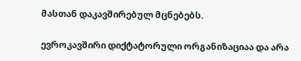მასთან დაკავშირებულ მცნებებს.

ევროკავშირი დიქტატორული ორგანიზაციაა და არა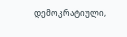დემოკრატიული,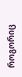როგორიც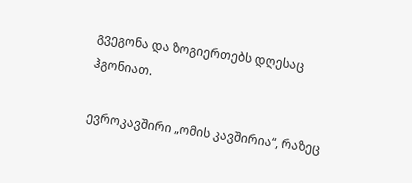გვეგონა და ზოგიერთებს დღესაც ჰგონიათ.

ევროკავშირი „ომის კავშირია“, რაზეც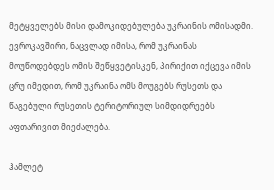მეტყველებს მისი დამოკიდებულება უკრაინის ომისადმი. ევროკავშირი, ნაცვლად იმისა, რომ უკრაინას მოუწოდებდეს ომის შეწყვეტისკენ, პირიქით იქცევა იმის ცრუ იმედით, რომ უკრაინა ომს მოუგებს რუსეთს და წაგებული რუსეთის ტერიტორიულ სიმდიდრეებს აფთარივით მიეძალება.

ჰამლეტ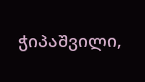ჭიპაშვილი,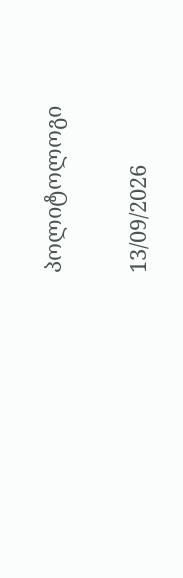პოლიტოლოგი

13/09/2026